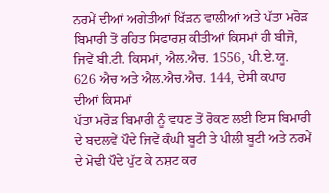ਨਰਮੇਂ ਦੀਆਂ ਅਗੇਤੀਆਂ ਖਿੱੜਨ ਵਾਲੀਆਂ ਅਤੇ ਪੱਤਾ ਮਰੋੜ ਬਿਮਾਰੀ ਤੋਂ ਰਹਿਤ ਸਿਫਾਰਸ਼ ਕੀਤੀਆਂ ਕਿਸਮਾਂ ਹੀ ਬੀਜੋ, ਜਿਵੇਂ ਬੀ.ਟੀ. ਕਿਸਮਾਂ, ਐਲ.ਐਚ. 1556, ਪੀ.ਏ.ਯੂ. 626 ਐਚ ਅਤੇ ਐਲ.ਐਚ.ਐਚ. 144, ਦੇਸੀ ਕਪਾਹ ਦੀਆਂ ਕਿਸਮਾਂ
ਪੱਤਾ ਮਰੋੜ ਬਿਮਾਰੀ ਨੂੰ ਵਧਣ ਤੋਂ ਰੋਕਣ ਲਈ ਇਸ ਬਿਮਾਰੀ ਦੇ ਬਦਲਵੇਂ ਪੌਦੇ ਜਿਵੇਂ ਕੰਘੀ ਬੂਟੀ ਤੇ ਪੀਲੀ ਬੂਟੀ ਅਤੇ ਨਰਮੇਂ ਦੇ ਮੋਢੀ ਪੌਦੇ ਪੁੱਟ ਕੇ ਨਸ਼ਟ ਕਰ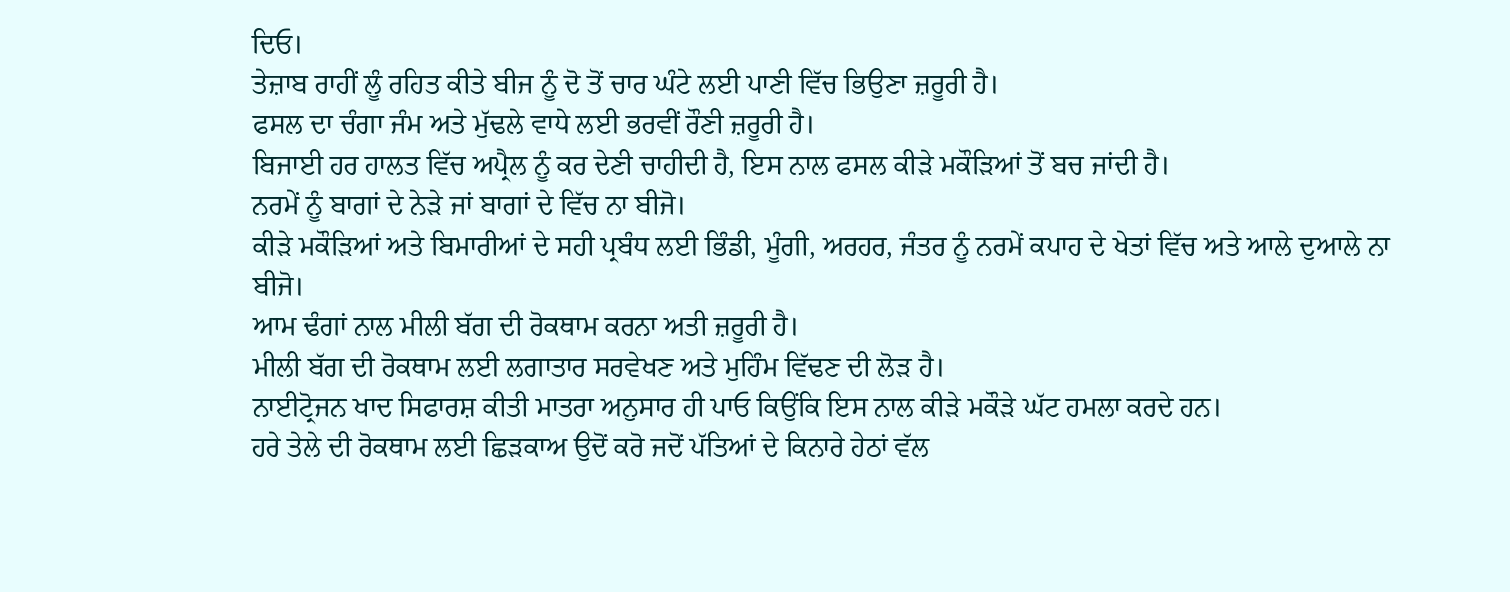ਦਿਓ।
ਤੇਜ਼ਾਬ ਰਾਹੀਂ ਲੂੰ ਰਹਿਤ ਕੀਤੇ ਬੀਜ ਨੂੰ ਦੋ ਤੋਂ ਚਾਰ ਘੰਟੇ ਲਈ ਪਾਣੀ ਵਿੱਚ ਭਿਉਣਾ ਜ਼ਰੂਰੀ ਹੈ।
ਫਸਲ ਦਾ ਚੰਗਾ ਜੰਮ ਅਤੇ ਮੁੱਢਲੇ ਵਾਧੇ ਲਈ ਭਰਵੀਂ ਰੌਣੀ ਜ਼ਰੂਰੀ ਹੈ।
ਬਿਜਾਈ ਹਰ ਹਾਲਤ ਵਿੱਚ ਅਪ੍ਰੈਲ ਨੂੰ ਕਰ ਦੇਣੀ ਚਾਹੀਦੀ ਹੈ, ਇਸ ਨਾਲ ਫਸਲ ਕੀੜੇ ਮਕੌੜਿਆਂ ਤੋਂ ਬਚ ਜਾਂਦੀ ਹੈ।
ਨਰਮੇਂ ਨੂੰ ਬਾਗਾਂ ਦੇ ਨੇੜੇ ਜਾਂ ਬਾਗਾਂ ਦੇ ਵਿੱਚ ਨਾ ਬੀਜੋ।
ਕੀੜੇ ਮਕੌੜਿਆਂ ਅਤੇ ਬਿਮਾਰੀਆਂ ਦੇ ਸਹੀ ਪ੍ਰਬੰਧ ਲਈ ਭਿੰਡੀ, ਮੂੰਗੀ, ਅਰਹਰ, ਜੰਤਰ ਨੂੰ ਨਰਮੇਂ ਕਪਾਹ ਦੇ ਖੇਤਾਂ ਵਿੱਚ ਅਤੇ ਆਲੇ ਦੁਆਲੇ ਨਾ ਬੀਜੋ।
ਆਮ ਢੰਗਾਂ ਨਾਲ ਮੀਲੀ ਬੱਗ ਦੀ ਰੋਕਥਾਮ ਕਰਨਾ ਅਤੀ ਜ਼ਰੂਰੀ ਹੈ।
ਮੀਲੀ ਬੱਗ ਦੀ ਰੋਕਥਾਮ ਲਈ ਲਗਾਤਾਰ ਸਰਵੇਖਣ ਅਤੇ ਮੁਹਿੰਮ ਵਿੱਢਣ ਦੀ ਲੋੜ ਹੈ।
ਨਾਈਟ੍ਰੋਜਨ ਖਾਦ ਸਿਫਾਰਸ਼ ਕੀਤੀ ਮਾਤਰਾ ਅਨੁਸਾਰ ਹੀ ਪਾਓ ਕਿਉਂਕਿ ਇਸ ਨਾਲ ਕੀੜੇ ਮਕੌੜੇ ਘੱਟ ਹਮਲਾ ਕਰਦੇ ਹਨ।
ਹਰੇ ਤੇਲੇ ਦੀ ਰੋਕਥਾਮ ਲਈ ਛਿੜਕਾਅ ਉਦੋਂ ਕਰੋ ਜਦੋਂ ਪੱਤਿਆਂ ਦੇ ਕਿਨਾਰੇ ਹੇਠਾਂ ਵੱਲ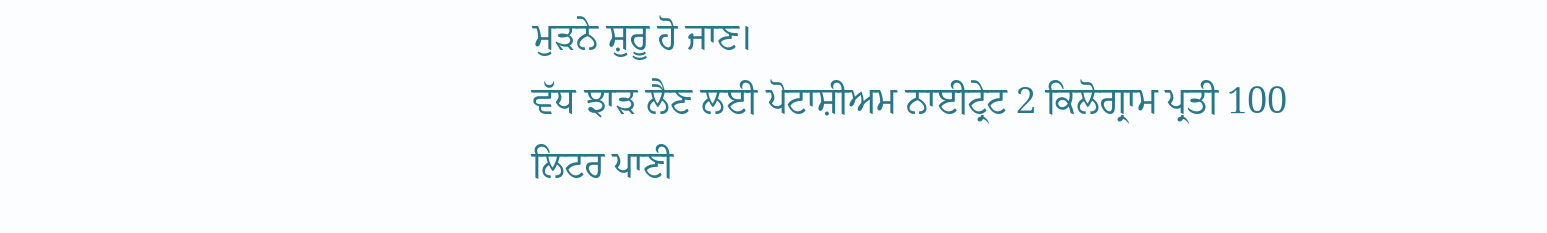ਮੁੜਨੇ ਸ਼ੁਰੂ ਹੋ ਜਾਣ।
ਵੱਧ ਝਾੜ ਲੈਣ ਲਈ ਪੋਟਾਸ਼ੀਅਮ ਨਾਈਟ੍ਰੇਟ 2 ਕਿਲੋਗ੍ਰਾਮ ਪ੍ਰਤੀ 100 ਲਿਟਰ ਪਾਣੀ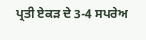ਪ੍ਰਤੀ ਏਕੜ ਦੇ 3-4 ਸਪਰੇਅ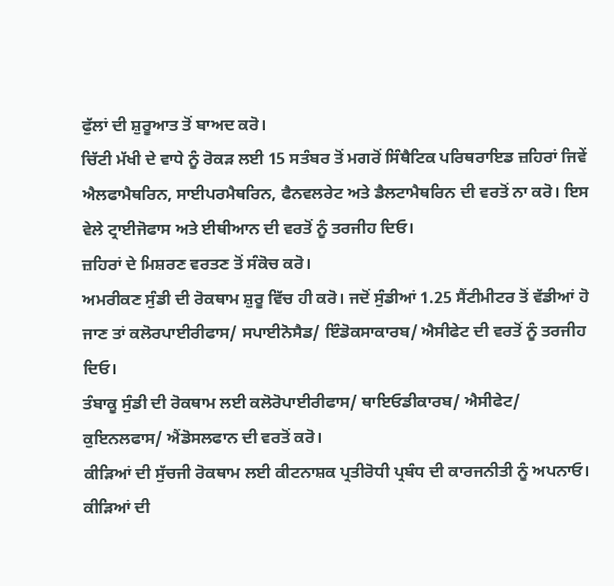ਫੁੱਲਾਂ ਦੀ ਸ਼ੁਰੂਆਤ ਤੋਂ ਬਾਅਦ ਕਰੋ।
ਚਿੱਟੀ ਮੱਖੀ ਦੇ ਵਾਧੇ ਨੂੰ ਰੋਕੜ ਲਈ 15 ਸਤੰਬਰ ਤੋਂ ਮਗਰੋਂ ਸਿੰਥੈਟਿਕ ਪਰਿਥਰਾਇਡ ਜ਼ਹਿਰਾਂ ਜਿਵੇਂ ਐਲਫਾਮੈਥਰਿਨ, ਸਾਈਪਰਮੈਥਰਿਨ, ਫੈਨਵਲਰੇਟ ਅਤੇ ਡੈਲਟਾਮੈਥਰਿਨ ਦੀ ਵਰਤੋਂ ਨਾ ਕਰੋ। ਇਸ ਵੇਲੇ ਟ੍ਰਾਈਜੋਫਾਸ ਅਤੇ ਈਥੀਆਨ ਦੀ ਵਰਤੋਂ ਨੂੰ ਤਰਜੀਹ ਦਿਓ।
ਜ਼ਹਿਰਾਂ ਦੇ ਮਿਸ਼ਰਣ ਵਰਤਣ ਤੋਂ ਸੰਕੋਚ ਕਰੋ।
ਅਮਰੀਕਣ ਸੁੰਡੀ ਦੀ ਰੋਕਥਾਮ ਸ਼ੁਰੂ ਵਿੱਚ ਹੀ ਕਰੋ। ਜਦੋਂ ਸੁੰਡੀਆਂ 1.25 ਸੈਂਟੀਮੀਟਰ ਤੋਂ ਵੱਡੀਆਂ ਹੋ ਜਾਣ ਤਾਂ ਕਲੋਰਪਾਈਰੀਫਾਸ/ ਸਪਾਈਨੋਸੈਡ/ ਇੰਡੋਕਸਾਕਾਰਬ/ ਐਸੀਫੇਟ ਦੀ ਵਰਤੋਂ ਨੂੰ ਤਰਜੀਹ ਦਿਓ।
ਤੰਬਾਕੂ ਸੁੰਡੀ ਦੀ ਰੋਕਥਾਮ ਲਈ ਕਲੋਰੋਪਾਈਰੀਫਾਸ/ ਥਾਇਓਡੀਕਾਰਬ/ ਐਸੀਫੇਟ/ ਕੁਇਨਲਫਾਸ/ ਐਂਡੋਸਲਫਾਨ ਦੀ ਵਰਤੋਂ ਕਰੋ।
ਕੀੜਿਆਂ ਦੀ ਸੁੱਚਜੀ ਰੋਕਥਾਮ ਲਈ ਕੀਟਨਾਸ਼ਕ ਪ੍ਰਤੀਰੋਧੀ ਪ੍ਰਬੰਧ ਦੀ ਕਾਰਜਨੀਤੀ ਨੂੰ ਅਪਨਾਓ।
ਕੀੜਿਆਂ ਦੀ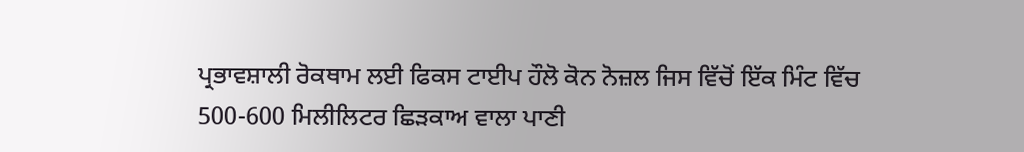ਪ੍ਰਭਾਵਸ਼ਾਲੀ ਰੋਕਥਾਮ ਲਈ ਫਿਕਸ ਟਾਈਪ ਹੌਲੋ ਕੋਨ ਨੋਜ਼ਲ ਜਿਸ ਵਿੱਚੋਂ ਇੱਕ ਮਿੰਟ ਵਿੱਚ 500-600 ਮਿਲੀਲਿਟਰ ਛਿੜਕਾਅ ਵਾਲਾ ਪਾਣੀ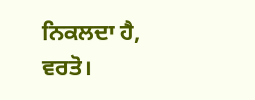ਨਿਕਲਦਾ ਹੈ, ਵਰਤੋ।